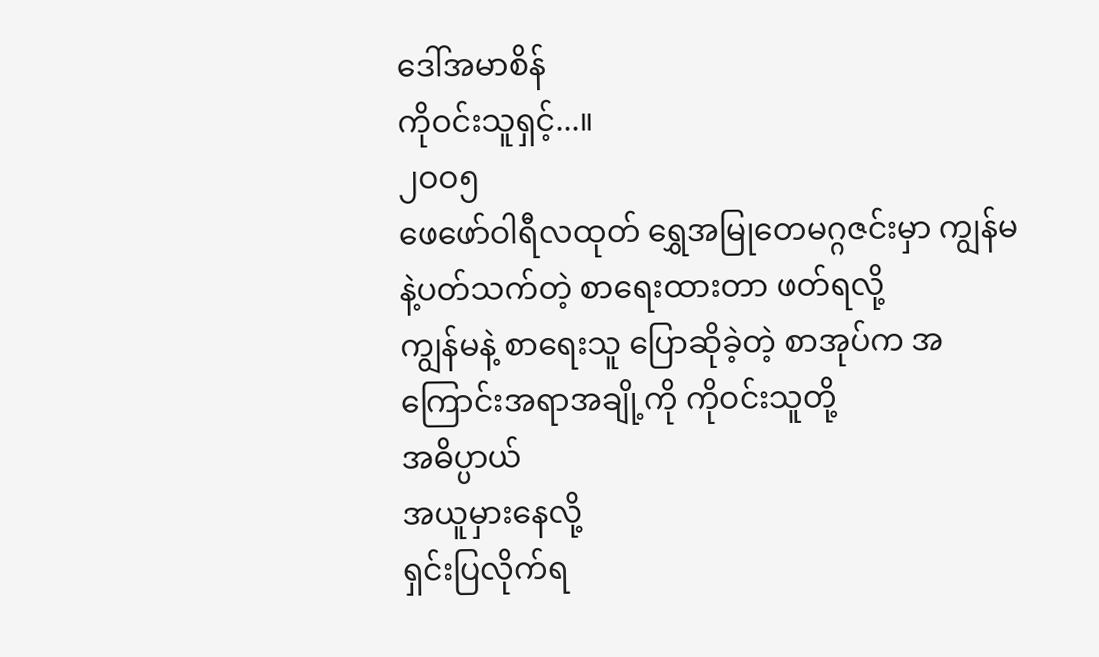ဒေါ်အမာစိန်
ကိုဝင်းသူရှင့်...။
၂ဝဝ၅
ဖေဖော်ဝါရီလထုတ် ရွှေအမြုတေမဂ္ဂဇင်းမှာ ကျွန်မနဲ့ပတ်သက်တဲ့ စာရေးထားတာ ဖတ်ရလို့
ကျွန်မနဲ့ စာရေးသူ ပြောဆိုခဲ့တဲ့ စာအုပ်က အကြောင်းအရာအချို့ကို ကိုဝင်းသူတို့
အဓိပ္ပာယ်
အယူမှားနေလို့
ရှင်းပြလိုက်ရ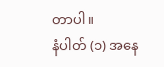တာပါ။
နံပါတ် (၁) အနေ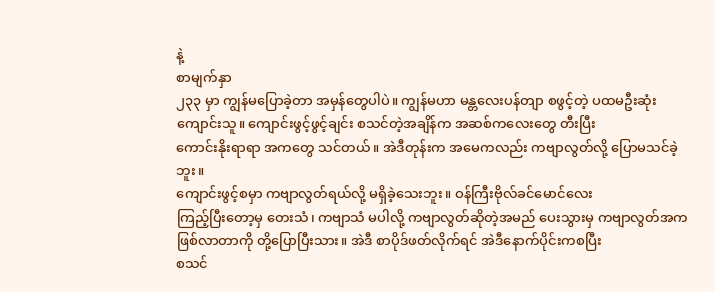နဲ့
စာမျက်နှာ
၂၃၃ မှာ ကျွန်မပြောခဲ့တာ အမှန်တွေပါပဲ။ ကျွန်မဟာ မန္တလေးပန်တျာ စဖွင့်တဲ့ ပထမဦးဆုံး
ကျောင်းသူ။ ကျောင်းဖွင့်ဖွင့်ချင်း စသင်တဲ့အချိန်က အဆစ်ကလေးတွေ တီးပြီး
ကောင်းနိုးရာရာ အကတွေ သင်တယ်။ အဲဒီတုန်းက အမေကလည်း ကဗျာလွတ်လို့ ပြောမသင်ခဲ့ဘူး။
ကျောင်းဖွင့်စမှာ ကဗျာလွတ်ရယ်လို့ မရှိခဲ့သေးဘူး။ ဝန်ကြီးဗိုလ်ခင်မောင်လေး
ကြည့်ပြီးတော့မှ တေးသံ၊ ကဗျာသံ မပါလို့ ကဗျာလွတ်ဆိုတဲ့အမည် ပေးသွားမှ ကဗျာလွတ်အက
ဖြစ်လာတာကို တို့ပြောပြီးသား။ အဲဒီ စာပိုဒ်ဖတ်လိုက်ရင် အဲဒီနောက်ပိုင်းကစပြီး
စသင်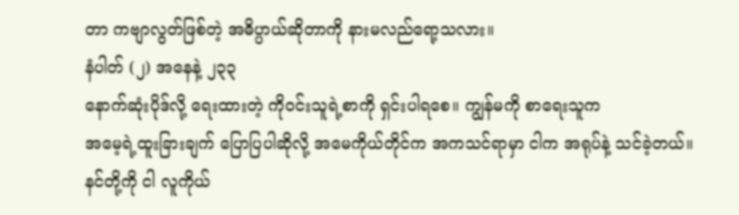တာ ကဗျာလွတ်ဖြစ်တဲ့ အဓိပ္ပာယ်ဆိုတာကို နားမလည်ရော့သလား။
နံပါတ် (၂) အနေနဲ့ ၂၃၃
နောက်ဆုံးပိုဒ်လို့ ရေးထားတဲ့ ကိုဝင်းသူရဲ့စာကို ရှင်းပါရစေ။ ကျွန်မကို စာရေးသူက
အမေ့ရဲ့ထူးခြားချက် ပြောပြပါဆိုလို့ အမေကိုယ်တိုင်က အကသင်ရာမှာ ငါက အရုပ်နဲ့ သင်ခဲ့တယ်။
နင်တို့ကို ငါ လူကိုယ်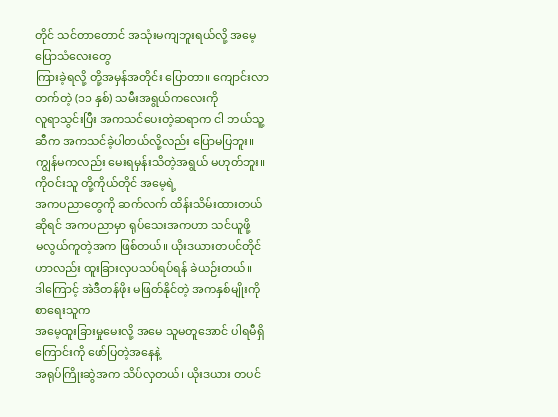တိုင် သင်တာတောင် အသုံးမကျဘူးရယ်လို့ အမေ့ပြောသံလေးတွေ
ကြားခဲ့ရလို့ တို့အမှန်အတိုင်း ပြောတာ။ ကျောင်းလာတက်တဲ့ (၁၁ နှစ်) သမီးအရွယ်ကလေးကို
လူရာသွင်းပြီး အကသင်ပေးတဲ့ဆရာက ငါ ဘယ်သူ့ဆီက အကသင်ခဲ့ပါတယ်လို့လည်း ပြောမပြဘူး။
ကျွန်မကလည်း မေးရမှန်းသိတဲ့အရွယ် မဟုတ်ဘူး။ ကိုဝင်းသူ တို့ကိုယ်တိုင် အမေ့ရဲ့
အကပညာတွေကို ဆက်လက် ထိန်းသိမ်းထားတယ်ဆိုရင် အကပညာမှာ ရုပ်သေးအကဟာ သင်ယူဖို့
မလွယ်ကူတဲ့အက ဖြစ်တယ်။ ယိုးဒယားတပင်တိုင်ဟာလည်း ထူးခြားလှပသပ်ရပ်ရန် ခဲယဉ်းတယ်။
ဒါကြောင့် အဲဒီတန်ဖိုး မဖြတ်နိုင်တဲ့ အကနှစ်မျိုးကို စာရေးသူက
အမေ့ထူးခြားမှုမေးလို့ အမေ သူမတူအောင် ပါရမီရှိကြောင်းကို ဖော်ပြတဲ့အနေနဲ့
အရုပ်ကြိုးဆွဲအက သိပ်လှတယ်၊ ယိုးဒယား တပင်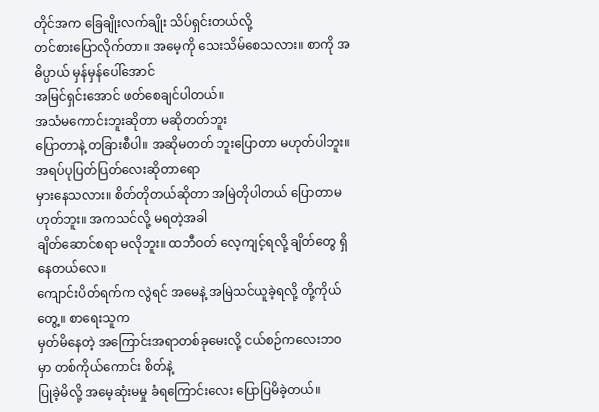တိုင်အက ခြေချိုးလက်ချိုး သိပ်ရှင်းတယ်လို့
တင်စားပြောလိုက်တာ။ အမေ့ကို သေးသိမ်စေသလား။ စာကို အဓိပ္ပာယ် မှန်မှန်ပေါ်အောင်
အမြင်ရှင်းအောင် ဖတ်စေချင်ပါတယ်။
အသံမကောင်းဘူးဆိုတာ မဆိုတတ်ဘူး
ပြောတာနဲ့ တခြားစီပါ။ အဆိုမတတ် ဘူးပြောတာ မဟုတ်ပါဘူး။ အရပ်ပုပြတ်ပြတ်လေးဆိုတာရော
မှားနေသလား။ စိတ်တိုတယ်ဆိုတာ အမြဲတိုပါတယ် ပြောတာမဟုတ်ဘူး။ အကသင်လို့ မရတဲ့အခါ
ချိတ်ဆောင်စရာ မလိုဘူး။ ထဘီဝတ် လေ့ကျင့်ရလို့ ချိတ်တွေ ရှိနေတယ်လေ။
ကျောင်းပိတ်ရက်က လွဲရင် အမေနဲ့ အမြဲသင်ယူခဲ့ရလို့ တို့ကိုယ်တွေ့။ စာရေးသူက
မှတ်မိနေတဲ့ အကြောင်းအရာတစ်ခုမေးလို့ ငယ်စဉ်ကလေးဘဝမှာ တစ်ကိုယ်ကောင်း စိတ်နဲ့
ပြုခဲ့မိလို့ အမေ့ဆုံးမမှု ခံရကြောင်းလေး ပြောပြမိခဲ့တယ်။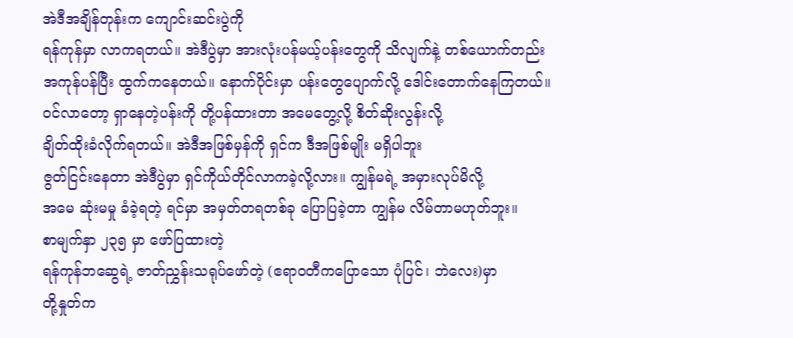အဲဒီအချိန်တုန်းက ကျောင်းဆင်းပွဲကို
ရန်ကုန်မှာ လာကရတယ်။ အဲဒီပွဲမှာ အားလုံးပန်မယ့်ပန်းတွေကို သိလျက်နဲ့ တစ်ယောက်တည်း
အကုန်ပန်ပြီး ထွက်ကနေတယ်။ နောက်ပိုင်းမှာ ပန်းတွေပျောက်လို့ ဒေါင်းတောက်နေကြတယ်။
ဝင်လာတော့ ရှာနေတဲ့ပန်းကို တို့ပန်ထားတာ အမေတွေ့လို့ စိတ်ဆိုးလွန်းလို့
ချိတ်ထိုးခံလိုက်ရတယ်။ အဲဒီအဖြစ်မှန်ကို ရှင်က ဒီအဖြစ်မျိုး မရှိပါဘူး
ဇွတ်ငြင်းနေတာ အဲဒီပွဲမှာ ရှင်ကိုယ်တိုင်လာကခဲ့လို့လား။ ကျွန်မရဲ့ အမှားလုပ်မိလို့
အမေ ဆုံးမမှု ခံခဲ့ရတဲ့ ရင်မှာ အမှတ်တရတစ်ခု ပြောပြခဲ့တာ ကျွန်မ လိမ်တာမဟုတ်ဘူး။
စာမျက်နှာ ၂၃၅ မှာ ဖော်ပြထားတဲ့
ရန်ကုန်ဘဆွေရဲ့ ဇာတ်ညွှန်းသရုပ်ဖော်တဲ့ (ဧရာဝတီကပြောသော ပုံပြင်၊ ဘဲလေး)မှာ
တို့နှုတ်က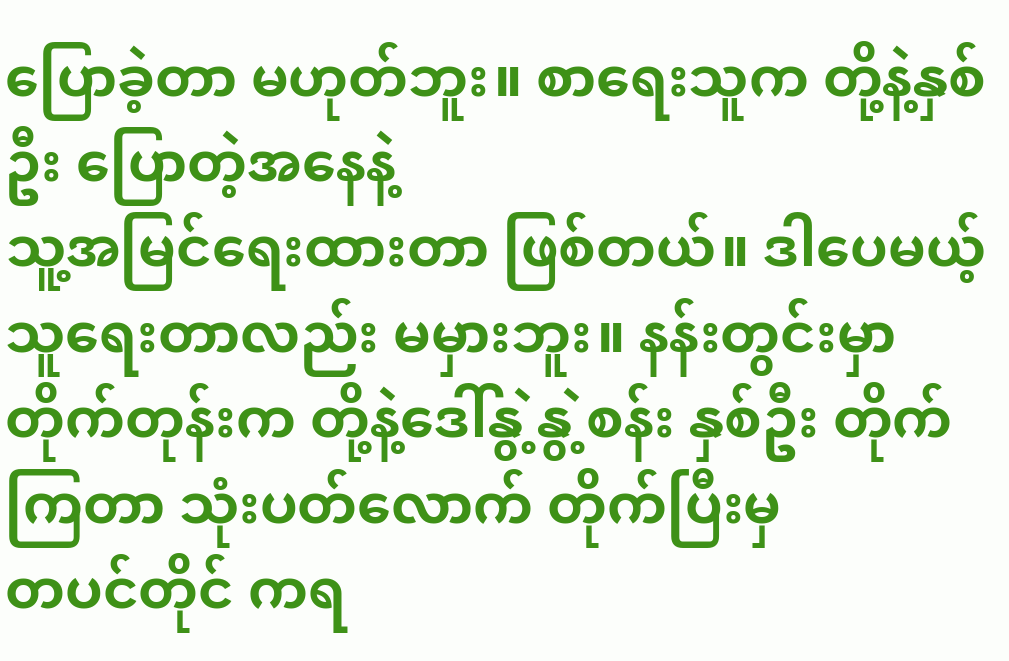ပြောခဲ့တာ မဟုတ်ဘူး။ စာရေးသူက တို့နဲ့နှစ်ဦး ပြောတဲ့အနေနဲ့
သူ့အမြင်ရေးထားတာ ဖြစ်တယ်။ ဒါပေမယ့် သူရေးတာလည်း မမှားဘူး။ နန်းတွင်းမှာ
တိုက်တုန်းက တို့နဲ့ဒေါ်နွဲ့နွဲ့စန်း နှစ်ဦး တိုက်ကြတာ သုံးပတ်လောက် တိုက်ပြီးမှ
တပင်တိုင် ကရ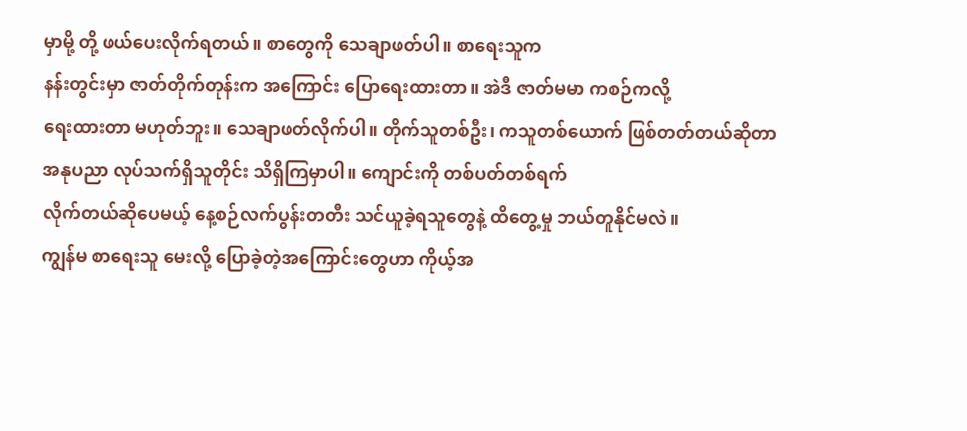မှာမို့ တို့ ဖယ်ပေးလိုက်ရတယ်။ စာတွေကို သေချာဖတ်ပါ။ စာရေးသူက
နန်းတွင်းမှာ ဇာတ်တိုက်တုန်းက အကြောင်း ပြောရေးထားတာ။ အဲဒီ ဇာတ်မမာ ကစဉ်ကလို့
ရေးထားတာ မဟုတ်ဘူး။ သေချာဖတ်လိုက်ပါ။ တိုက်သူတစ်ဦး၊ ကသူတစ်ယောက် ဖြစ်တတ်တယ်ဆိုတာ
အနုပညာ လုပ်သက်ရှိသူတိုင်း သိရှိကြမှာပါ။ ကျောင်းကို တစ်ပတ်တစ်ရက်
လိုက်တယ်ဆိုပေမယ့် နေ့စဉ်လက်ပွန်းတတီး သင်ယူခဲ့ရသူတွေနဲ့ ထိတွေ့မှု ဘယ်တူနိုင်မလဲ။
ကျွန်မ စာရေးသူ မေးလို့ ပြောခဲ့တဲ့အကြောင်းတွေဟာ ကိုယ့်အ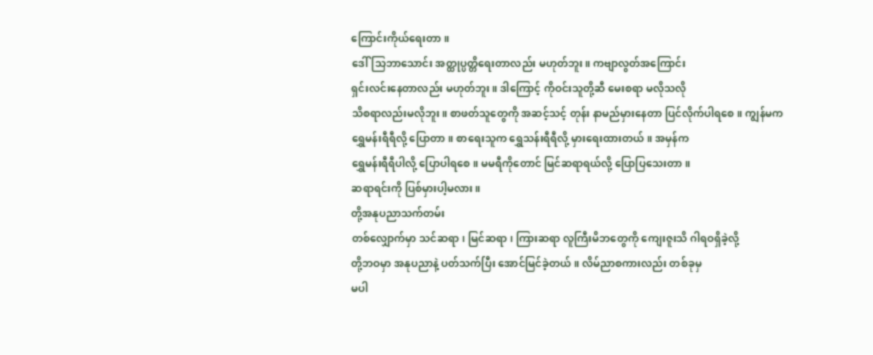ကြောင်းကိုယ်ရေးတာ။
ဒေါ်သြဘာသောင်း အတ္ထုပ္ပတ္တိရေးတာလည်း မဟုတ်ဘူး။ ကဗျာလွတ်အကြောင်း
ရှင်းလင်းနေတာလည်း မဟုတ်ဘူး။ ဒါကြောင့် ကိုဝင်းသူတို့ဆီ မေးစရာ မလိုသလို
သိစရာလည်းမလိုဘူး။ စာဖတ်သူတွေကို အဆင့်သင့် တုန်း နာမည်မှားနေတာ ပြင်လိုက်ပါရစေ။ ကျွန်မက
ရွှေမန်းရီရီလို့ ပြောတာ။ စာရေးသူက ရွှေသန်းရီရီလို့ မှားရေးထားတယ်။ အမှန်က
ရွှေမန်းရီရီပါလို့ ပြောပါရစေ။ မမရီကိုတောင် မြင်ဆရာရယ်လို့ ပြောပြသေးတာ။
ဆရာရင်းကို ပြစ်မှားပါ့မလား။
တို့အနုပညာသက်တမ်း
တစ်လျှောက်မှာ သင်ဆရာ၊ မြင်ဆရာ၊ ကြားဆရာ လူကြီးမိဘတွေကို ကျေးဇူးသိ ဂါရဝရှိခဲ့လို့
တို့ဘဝမှာ အနုပညာနဲ့ ပတ်သက်ပြီး အောင်မြင်ခဲ့တယ်။ လိမ်ညာစကားလည်း တစ်ခုမှ
မပါ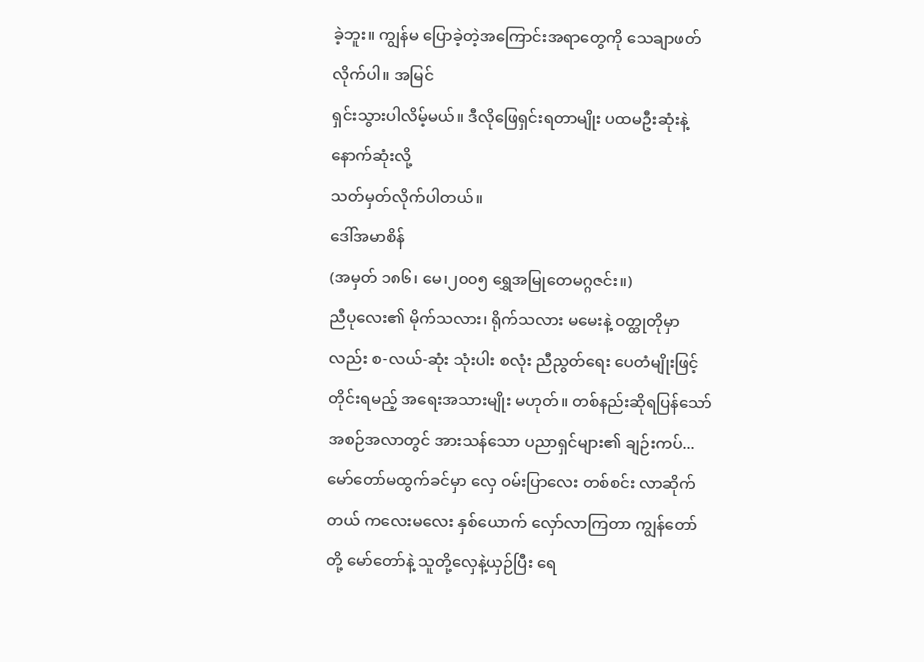ခဲ့ဘူး။ ကျွန်မ ပြောခဲ့တဲ့အကြောင်းအရာတွေကို သေချာဖတ်လိုက်ပါ။ အမြင်
ရှင်းသွားပါလိမ့်မယ်။ ဒီလိုဖြေရှင်းရတာမျိုး ပထမဦးဆုံးနဲ့ နောက်ဆုံးလို့
သတ်မှတ်လိုက်ပါတယ်။
ဒေါ်အမာစိန်
(အမှတ် ၁၈၆၊ မေ၊၂၀၀၅ ရွှေအမြုတေမဂ္ဂဇင်း။)
ညီပုလေး၏ မိုက်သလား၊ ရိုက်သလား မမေးနဲ့ ဝတ္ထုတိုမှာလည်း စ-လယ်-ဆုံး သုံးပါး စလုံး ညီညွတ်ရေး ပေတံမျိုးဖြင့် တိုင်းရမည့် အရေးအသားမျိုး မဟုတ်။ တစ်နည်းဆိုရပြန်သော် အစဉ်အလာတွင် အားသန်သော ပညာရှင်များ၏ ချဉ်းကပ်...
မော်တော်မထွက်ခင်မှာ လှေ ဝမ်းပြာလေး တစ်စင်း လာဆိုက်တယ် ကလေးမလေး နှစ်ယောက် လှော်လာကြတာ ကျွန်တော်တို့ မော်တော်နဲ့ သူတို့လှေနဲ့ယှဉ်ပြီး ရေ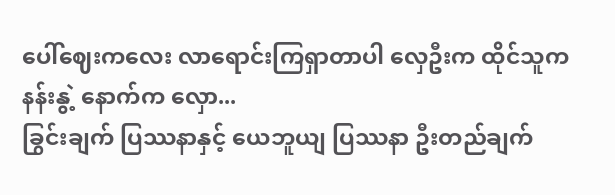ပေါ်ဈေးကလေး လာရောင်းကြရှာတာပါ လှေဦးက ထိုင်သူက နန်းနွဲ့ နောက်က လှော...
ခြွင်းချက် ပြဿနာနှင့် ယေဘူယျ ပြဿနာ ဦးတည်ချက်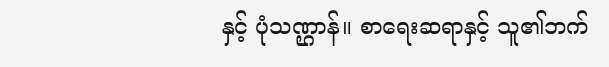နှင့် ပုံသဏ္ဌာန်။ စာရေးဆရာနှင့် သူ၏ဘက်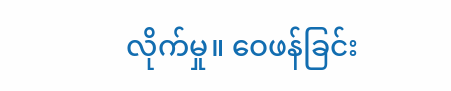လိုက်မှု။ ဝေဖန်ခြင်း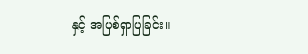နှင့် အပြစ်ရှာပြခြင်း။